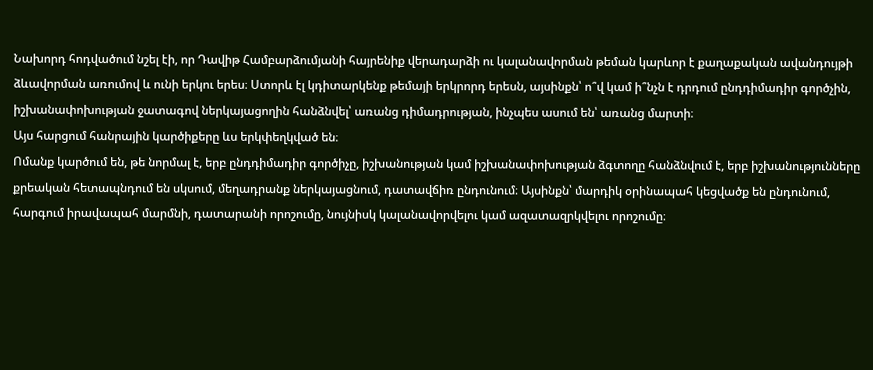Նախորդ հոդվածում նշել էի, որ Դավիթ Համբարձումյանի հայրենիք վերադարձի ու կալանավորման թեման կարևոր է քաղաքական ավանդույթի ձևավորման առումով և ունի երկու երես։ Ստորև էլ կդիտարկենք թեմայի երկրորդ երեսն, այսինքն՝ ո՞վ կամ ի՞նչն է դրդում ընդդիմադիր գործչին, իշխանափոխության ջատագով ներկայացողին հանձնվել՝ առանց դիմադրության, ինչպես ասում են՝ առանց մարտի։
Այս հարցում հանրային կարծիքերը ևս երկփեղկված են։
Ոմանք կարծում են, թե նորմալ է, երբ ընդդիմադիր գործիչը, իշխանության կամ իշխանափոխության ձգտողը հանձնվում է, երբ իշխանությունները քրեական հետապնդում են սկսում, մեղադրանք ներկայացնում, դատավճիռ ընդունում։ Այսինքն՝ մարդիկ օրինապահ կեցվածք են ընդունում, հարգում իրավապահ մարմնի, դատարանի որոշումը, նույնիսկ կալանավորվելու կամ ազատազրկվելու որոշումը։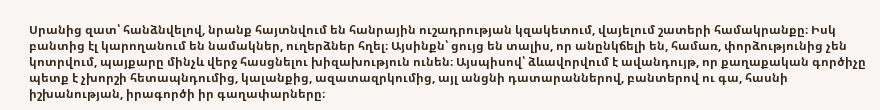Սրանից զատ՝ հանձնվելով, նրանք հայտնվում են հանրային ուշադրության կզակետում, վայելում շատերի համակրանքը։ Իսկ բանտից էլ կարողանում են նամակներ, ուղերձներ հղել։ Այսինքն՝ ցույց են տալիս, որ անընկճելի են, համառ, փորձությունից չեն կոտրվում, պայքարը մինչև վերջ հասցնելու խիզախություն ունեն։ Այսպիսով՝ ձևավորվում է ավանդույթ, որ քաղաքական գործիչը պետք է չխորշի հետապնդումից, կալանքից, ազատազրկումից, այլ անցնի դատարաններով, բանտերով ու գա, հասնի իշխանության, իրագործի իր գաղափարները։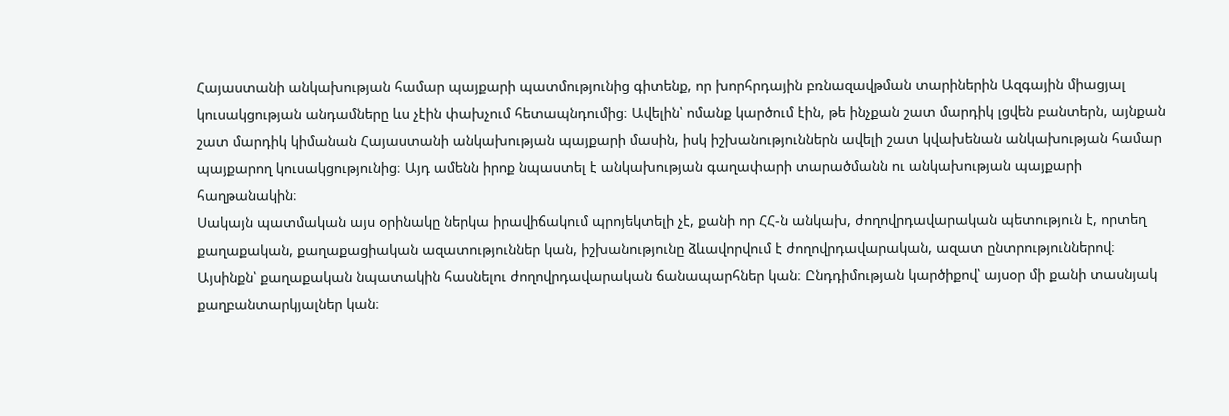Հայաստանի անկախության համար պայքարի պատմությունից գիտենք, որ խորհրդային բռնազավթման տարիներին Ազգային միացյալ կուսակցության անդամները ևս չէին փախչում հետապնդումից։ Ավելին՝ ոմանք կարծում էին, թե ինչքան շատ մարդիկ լցվեն բանտերն, այնքան շատ մարդիկ կիմանան Հայաստանի անկախության պայքարի մասին, իսկ իշխանություններն ավելի շատ կվախենան անկախության համար պայքարող կուսակցությունից։ Այդ ամենն իրոք նպաստել է անկախության գաղափարի տարածմանն ու անկախության պայքարի հաղթանակին։
Սակայն պատմական այս օրինակը ներկա իրավիճակում պրոյեկտելի չէ, քանի որ ՀՀ-ն անկախ, ժողովրդավարական պետություն է, որտեղ քաղաքական, քաղաքացիական ազատություններ կան, իշխանությունը ձևավորվում է ժողովրդավարական, ազատ ընտրություններով։ Այսինքն՝ քաղաքական նպատակին հասնելու ժողովրդավարական ճանապարհներ կան։ Ընդդիմության կարծիքով՝ այսօր մի քանի տասնյակ քաղբանտարկյալներ կան։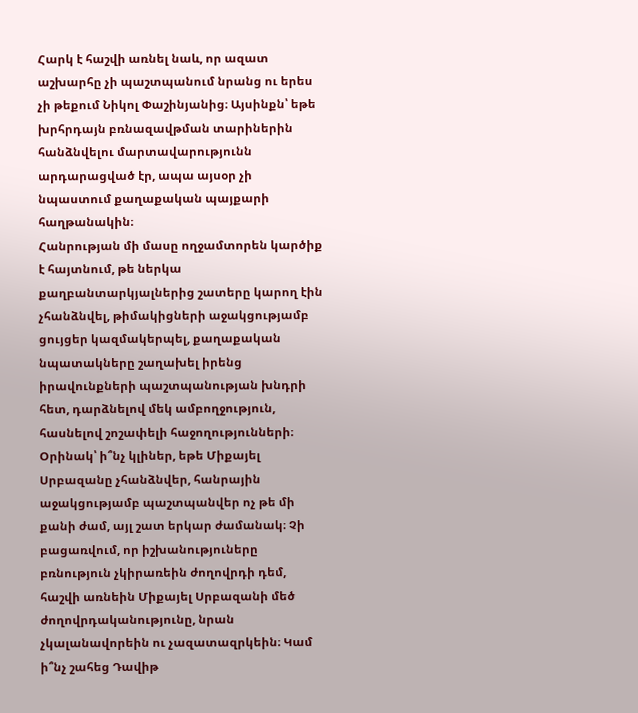Հարկ է հաշվի առնել նաև, որ ազատ աշխարհը չի պաշտպանում նրանց ու երես չի թեքում Նիկոլ Փաշինյանից։ Այսինքն՝ եթե խրհրդայն բռնազավթման տարիներին հանձնվելու մարտավարությունն արդարացված էր, ապա այսօր չի նպաստում քաղաքական պայքարի հաղթանակին։
Հանրության մի մասը ողջամտորեն կարծիք է հայտնում, թե ներկա քաղբանտարկյալներից շատերը կարող էին չհանձնվել, թիմակիցների աջակցությամբ ցույցեր կազմակերպել, քաղաքական նպատակները շաղախել իրենց իրավունքների պաշտպանության խնդրի հետ, դարձնելով մեկ ամբողջություն, հասնելով շոշափելի հաջողությունների։
Օրինակ՝ ի՞նչ կլիներ, եթե Միքայել Սրբազանը չհանձնվեր, հանրային աջակցությամբ պաշտպանվեր ոչ թե մի քանի ժամ, այլ շատ երկար ժամանակ։ Չի բացառվում, որ իշխանություները բռնություն չկիրառեին ժողովրդի դեմ, հաշվի առնեին Միքայել Սրբազանի մեծ ժողովրդականությունը, նրան չկալանավորեին ու չազատազրկեին։ Կամ ի՞նչ շահեց Դավիթ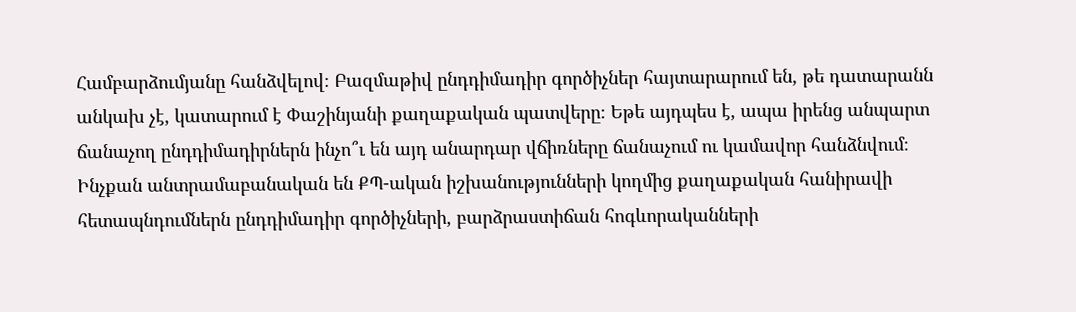Համբարձումյանը հանձվելով։ Բազմաթիվ ընդդիմադիր գործիչներ հայտարարում են, թե դատարանն անկախ չէ, կատարում է Փաշինյանի քաղաքական պատվերը։ Եթե այդպես է, ապա իրենց անպարտ ճանաչող ընդդիմադիրներն ինչո՞ւ են այդ անարդար վճիռները ճանաչում ու կամավոր հանձնվում։
Ինչքան անտրամաբանական են ՔՊ-ական իշխանությունների կողմից քաղաքական հանիրավի հետապնդումներն ընդդիմադիր գործիչների, բարձրաստիճան հոգևորականների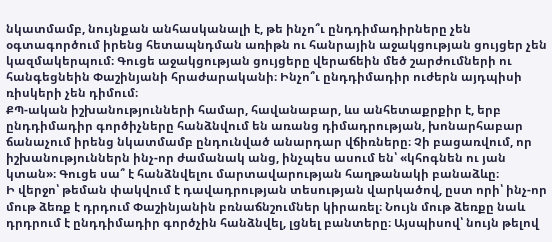նկատմամբ, նույնքան անհասկանալի է, թե ինչո՞ւ ընդդիմադիրները չեն օգտագործում իրենց հետապնդման առիթն ու հանրային աջակցության ցույցեր չեն կազմակերպում։ Գուցե աջակցության ցույցերը վերաճեին մեծ շարժումների ու հանգեցնեին Փաշինյանի հրաժարականի։ Ինչո՞ւ ընդդիմադիր ուժերն այդպիսի ռիսկերի չեն դիմում։
ՔՊ-ական իշխանությունների համար, հավանաբար, ևս անհետաքրքիր է, երբ ընդդիմադիր գործիչները հանձնվում են առանց դիմադրության, խոնարհաբար ճանաչում իրենց նկատմամբ ընդունված անարդար վճիռները։ Չի բացառվում, որ իշխանություններն ինչ-որ ժամանակ անց, ինչպես ասում են՝ «կհոգնեն ու յան կտան»։ Գուցե սա՞ է հանձնվելու մարտավարության հաղթանակի բանաձևը։
Ի վերջո՝ թեման փակվում է դավադրության տեսության վարկածով, ըստ որի՝ ինչ-որ մութ ձեռք է դրդում Փաշինյանին բռնաճնշումներ կիրառել։ Նույն մութ ձեռքը նաև դրդրում է ընդդիմադիր գործչին հանձնվել, լցնել բանտերը։ Այսպիսով՝ նույն թելով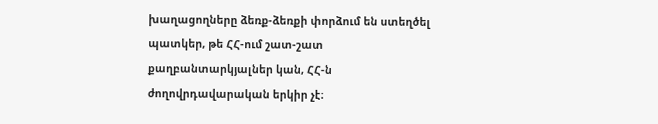խաղացողները ձեռք-ձեռքի փորձում են ստեղծել պատկեր, թե ՀՀ-ում շատ-շատ քաղբանտարկյալներ կան, ՀՀ-ն ժողովրդավարական երկիր չէ։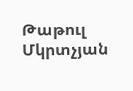Թաթուլ Մկրտչյան